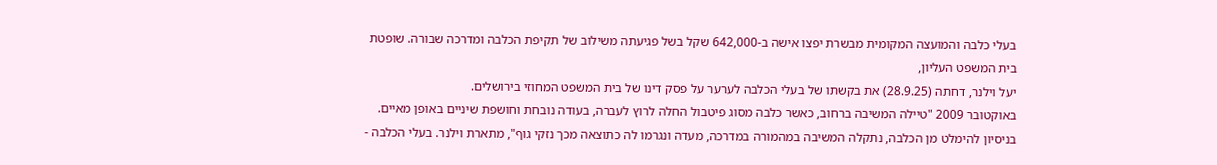בעלי כלבה והמועצה המקומית מבשרת יפצו אישה ב-642,000 שקל בשל פגיעתה משילוב של תקיפת הכלבה ומדרכה שבורה. שופטת בית המשפט העליון,
יעל וילנר, דחתה (28.9.25) את בקשתו של בעלי הכלבה לערער על פסק דינו של בית המשפט המחוזי בירושלים.
באוקטובר 2009 "טיילה המשיבה ברחוב, כאשר כלבה מסוג פיטבול החלה לרוץ לעברה, בעודה נובחת וחושפת שיניים באופן מאיים. בניסיון להימלט מן הכלבה, נתקלה המשיבה במהמורה במדרכה, מעדה ונגרמו לה כתוצאה מכך נזקי גוף", מתארת וילנר. בעלי הכלבה -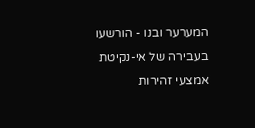המערער ובנו - הורשעו בעבירה של אי-נקיטת אמצעי זהירות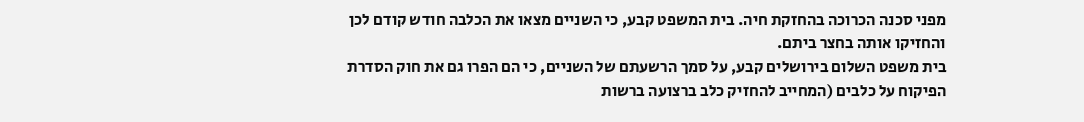מפני סכנה הכרוכה בהחזקת חיה. בית המשפט קבע, כי השניים מצאו את הכלבה חודש קודם לכן והחזיקו אותה בחצר ביתם.
בית משפט השלום בירושלים קבע, על סמך הרשעתם של השניים, כי הם הפרו גם את חוק הסדרת הפיקוח על כלבים (המחייב להחזיק כלב ברצועה ברשות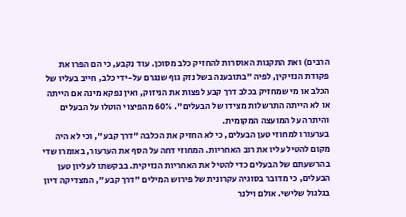הרבים) ואת התקנות האוסרות להחזיק כלב מסוכן. עוד נקבע, כי הם הפרו את פקודת הנזיקין, לפיה "בתובענה בשל נזק גוף שנגרם על-ידי כלב, חייב בעליו של הכלב או מי שמחזיק בכלב דרך קבע לפצות את הניזוק, ואין נפקא מינה אם הייתה או לא הייתה התרשלות מצידו של הבעלים". 60% מהפיצוי הוטלו על הבעלים והיתרה על המועצה המקומית.
בערעורו למחוזי טען הבעלים, כי לא החזיק את הכלבה "דרך קבע", וכי לא היה מקום להטיל עליו את רוב האחריות. המחוזי דחה על הסף את הערעור, באומרו שדי בהרשעתם של הבעלים כדי להטיל את האחריות הנזיקית. בבקשתו לעליון טען הבעלים, כי מדובר בסוגיה עקרונית של פירוש המילים "דרך קבע", המצדיקה דיון בגלגול שלישי. אולם וילנר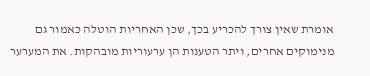אומרת שאין צורך להכריע בכך, שכן האחריות הוטלה כאמור גם מנימוקים אחרים, ויתר הטענות הן ערעוריות מובהקות. את המערער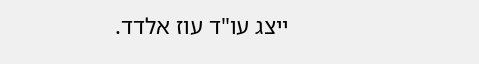ייצג עו"ד עוז אלדד.